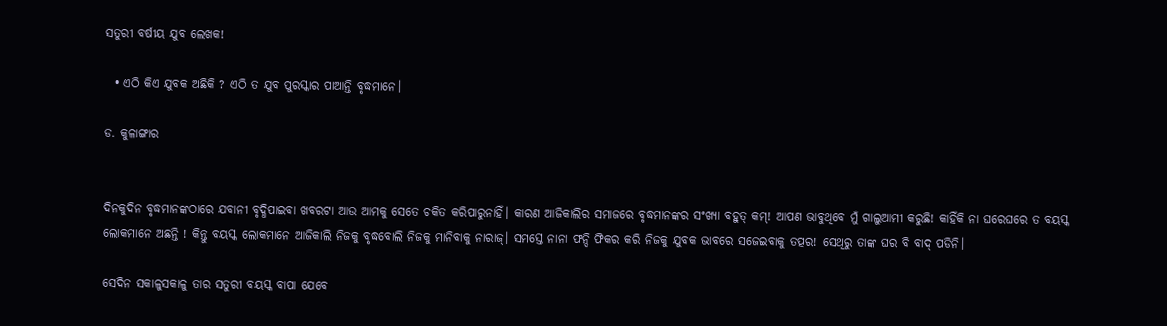ସତୁରୀ ବର୍ଷୀୟ ଯୁବ ଲେଖକ!

  • ଏଠି କିଏ ଯୁବକ ଅଛିକି ? ଏଠି ତ ଯୁବ ପୁରସ୍କାର ପାଆନ୍ତି ବୃଦ୍ଧମାନେ।

ଡ. କୁଳାଙ୍ଗାର


ଦିନକୁଦିନ ବୃଦ୍ଧମାନଙ୍କଠାରେ ଯବାନୀ ବୃଦ୍ଧିପାଇବା ଖବରଟା ଆଉ ଆମକୁ ସେତେ ଚକିତ କରିପାରୁନାହିଁ। କାରଣ ଆଜିକାଲିର ସମାଜରେ ବୃଦ୍ଧମାନଙ୍କର ସଂଖ୍ୟା ବହୁତ୍ କମ୍‌! ଆପଣ ଭାବୁଥିବେ ମୁଁ ଗାଲୁଆମୀ କରୁଛି! କାହିଁକି ନା ଘରେଘରେ ତ ବୟସ୍କ ଲୋକମାନେ ଅଛନ୍ତି ! କିନ୍ତୁ ବୟସ୍କ ଲୋକମାନେ ଆଜିକାଲି ନିଜକୁ ବୃଦ୍ଧବୋଲି ନିଜକୁ ମାନିବାକୁ ନାରାଜ୍। ସମସ୍ତେ ନାନା ଫନ୍ଦି ଫିକର କରି ନିଜକୁ ଯୁବକ ଭାବରେ ସଜେଇବାକୁ ତତ୍ପର! ସେଥିରୁ ତାଙ୍କ ଘର ବି ବାଦ୍ ପଡିନି।

ସେଦିନ ସକାଳୁସକାଳୁ ତାର ସତୁରୀ ବୟସ୍କ ବାପା ଯେବେ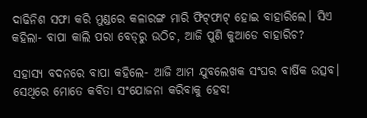ଦାଢିନିଶ ସଫା କରି ମୁଣ୍ଡରେ କଳାରଙ୍ଗ ମାରି ଫିଟ୍‌ଫାଟ୍ ହୋଇ ବାହାରିଲେ। ସିଏ କହିଲା- ବାପା କାଲି ପରା ବେଡ୍‌ରୁ ଉଠିଚ, ଆଜି ପୁଣି କୁଆଡେ ବାହାରିଚ?

ସହାସ୍ୟ ବଦନରେ ବାପା କହିଲେ- ଆଜି ଆମ ଯୁବଲେଖକ ସଂଘର ବାର୍ଷିକ ଉତ୍ସବ। ସେଥିରେ ମୋତେ କବିତା ସଂଯୋଜନା କରିବାକୁ ହେବ!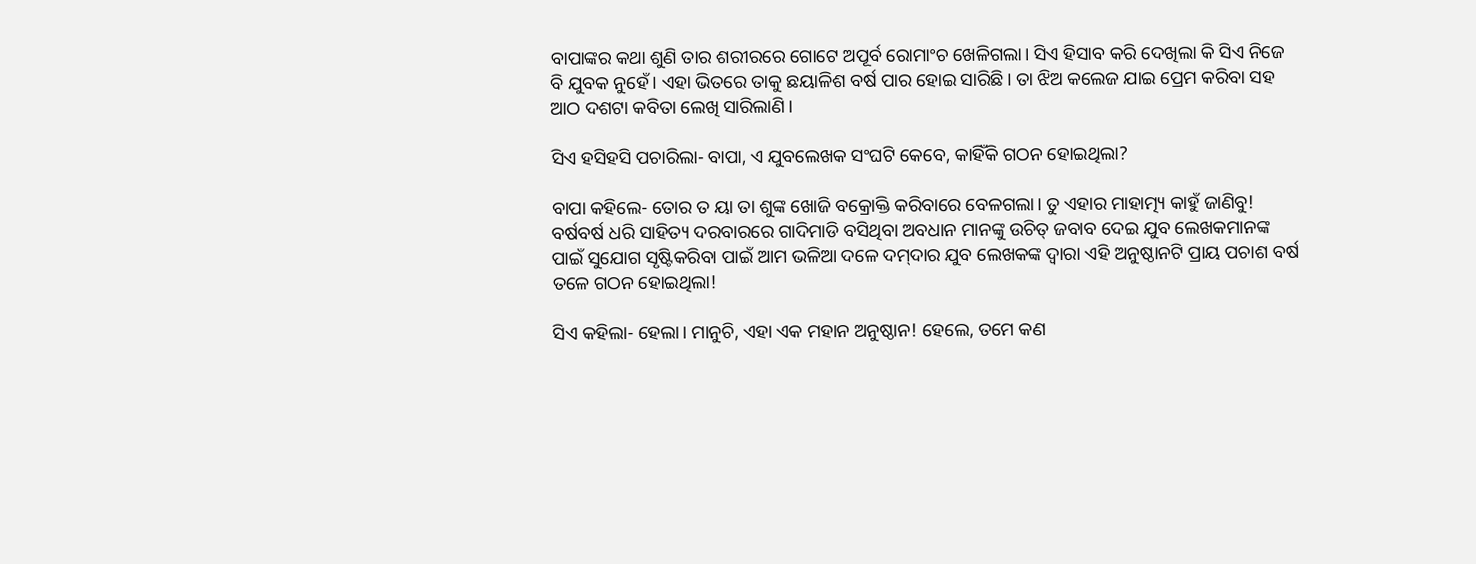ବାପାଙ୍କର କଥା ଶୁଣି ତାର ଶରୀରରେ ଗୋଟେ ଅପୂର୍ବ ରୋମାଂଚ ଖେଳିଗଲା। ସିଏ ହିସାବ କରି ଦେଖିଲା କି ସିଏ ନିଜେ ବି ଯୁବକ ନୁହେଁ। ଏହା ଭିତରେ ତାକୁ ଛୟାଳିଶ ବର୍ଷ ପାର ହୋଇ ସାରିଛି। ତା ଝିଅ କଲେଜ ଯାଇ ପ୍ରେମ କରିବା ସହ ଆଠ ଦଶଟା କବିତା ଲେଖି ସାରିଲାଣି।

ସିଏ ହସିହସି ପଚାରିଲା- ବାପା, ଏ ଯୁବଲେଖକ ସଂଘଟି କେବେ, କାହିଁକି ଗଠନ ହୋଇଥିଲା?

ବାପା କହିଲେ- ତୋର ତ ୟା ତା ଶୁଙ୍କ ଖୋଜି ବକ୍ରୋକ୍ତି କରିବାରେ ବେଳଗଲା। ତୁ ଏହାର ମାହାତ୍ମ୍ୟ କାହୁଁ ଜାଣିବୁ! ବର୍ଷବର୍ଷ ଧରି ସାହିତ୍ୟ ଦରବାରରେ ଗାଦିମାଡି ବସିଥିବା ଅବଧାନ ମାନଙ୍କୁ ଉଚିତ୍ ଜବାବ ଦେଇ ଯୁବ ଲେଖକମାନଙ୍କ ପାଇଁ ସୁଯୋଗ ସୃଷ୍ଟିକରିବା ପାଇଁ ଆମ ଭଳିଆ ଦଳେ ଦମ୍‌ଦାର ଯୁବ ଲେଖକଙ୍କ ଦ୍ୱାରା ଏହି ଅନୁଷ୍ଠାନଟି ପ୍ରାୟ ପଚାଶ ବର୍ଷ ତଳେ ଗଠନ ହୋଇଥିଲା!

ସିଏ କହିଲା- ହେଲା। ମାନୁଚି, ଏହା ଏକ ମହାନ ଅନୁଷ୍ଠାନ! ହେଲେ, ତମେ କଣ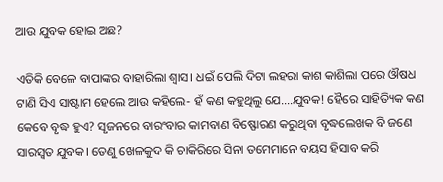ଆଉ ଯୁବକ ହୋଇ ଅଛ?

ଏତିକି ବେଳେ ବାପାଙ୍କର ବାହାରିଲା ଶ୍ୱାସ। ଧଇଁ ପେଲି ଦିଟା ଲହରା କାଶ କାଶିଲା ପରେ ଔଷଧ ଟାଣି ସିଏ ସାଷ୍ଟାମ ହେଲେ ଆଉ କହିଲେ- ହଁ କଣ କହୁଥିଲୁ ଯେ….ଯୁବକ! ହୈରେ ସାହିତ୍ୟିକ କଣ କେବେ ବୃଦ୍ଧ ହୁଏ? ସୃଜନରେ ବାରଂବାର କାମବାଣ ବିଷ୍ଫୋରଣ କରୁଥିବା ବୃଦ୍ଧଲେଖକ ବି ଜଣେ ସାରସ୍ୱତ ଯୁବକ। ତେଣୁ ଖେଳକୁଦ କି ଚାକିରିରେ ସିନା ତମେମାନେ ବୟସ ହିସାବ କରି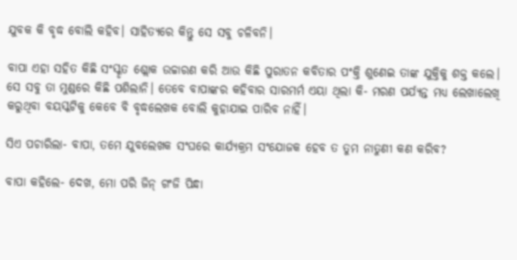ଯୁବକ କି ବୃଦ୍ଧ ବୋଲି କହିବ। ସାହିତ୍ୟରେ କିନ୍ତୁ ସେ ସବୁ ଚଳିବନି।

ବାପା ଏହା ସହିତ କିଛି ସଂସ୍କୃତ ଶ୍ଲୋକ ଉଚ୍ଚାରଣ କରି ଆଉ କିଛି ପୁରାତନ କବିତାର ପଂକ୍ତି ଶୁଣେଇ ତାଙ୍କ ଯୁକ୍ତିକୁ ଶକ୍ତ କଲେ। ସେ ସବୁ ତା ମୁଣ୍ଡରେ କିଛି ପଶିଲାନି। ତେବେ ବାପାଙ୍କର କହିବାର ସାରମର୍ମ ଏୟା ଥିଲା କି- ମରଣ ପର୍ଯ୍ୟନ୍ତ ମଧ୍ୟ ଲେଖାଲେଖି କରୁଥିବା ବୟସ୍କଟିକୁ କେବେ ବି ବୃଦ୍ଧଲେଖକ ବୋଲି କୁହାଯାଇ ପାରିବ ନାହିଁ।

ସିଏ ପଚାରିଲା- ବାପା, ତମେ ଯୁବଲେଖକ ସଂଘରେ କାର୍ଯ୍ୟକ୍ରମ ସଂଯୋଜକ ହେବ ତ ତୁମ ନାତୁଣୀ କଣ କରିବ?

ବାପା କହିଲେ- ଦେଖ, ମୋ ପରି ଜିନ୍ ଗଂଜି ପିନ୍ଧା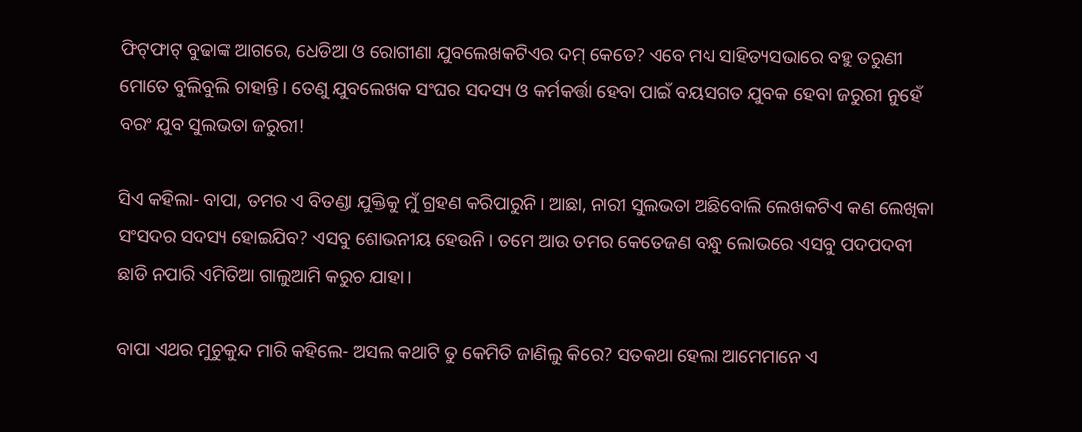ଫିଟ୍‌ଫାଟ୍ ବୁଢାଙ୍କ ଆଗରେ, ଧେଡିଆ ଓ ରୋଗୀଣା ଯୁବଲେଖକଟିଏର ଦମ୍ କେତେ? ଏବେ ମଧ୍ୟ ସାହିତ୍ୟସଭାରେ ବହୁ ତରୁଣୀ ମୋତେ ବୁଲିବୁଲି ଚାହାନ୍ତି। ତେଣୁ ଯୁବଲେଖକ ସଂଘର ସଦସ୍ୟ ଓ କର୍ମକର୍ତ୍ତା ହେବା ପାଇଁ ବୟସଗତ ଯୁବକ ହେବା ଜରୁରୀ ନୁହେଁ ବରଂ ଯୁବ ସୁଲଭତା ଜରୁରୀ!

ସିଏ କହିଲା- ବାପା, ତମର ଏ ବିତଣ୍ଡା ଯୁକ୍ତିକୁ ମୁଁ ଗ୍ରହଣ କରିପାରୁନି। ଆଛା, ନାରୀ ସୁଲଭତା ଅଛିବୋଲି ଲେଖକଟିଏ କଣ ଲେଖିକା ସଂସଦର ସଦସ୍ୟ ହୋଇଯିବ? ଏସବୁ ଶୋଭନୀୟ ହେଉନି। ତମେ ଆଉ ତମର କେତେଜଣ ବନ୍ଧୁ ଲୋଭରେ ଏସବୁ ପଦପଦବୀ ଛାଡି ନପାରି ଏମିତିଆ ଗାଲୁଆମି କରୁଚ ଯାହା।

ବାପା ଏଥର ମୁଚୁକୁନ୍ଦ ମାରି କହିଲେ- ଅସଲ କଥାଟି ତୁ କେମିତି ଜାଣିଲୁ କିରେ? ସତକଥା ହେଲା ଆମେମାନେ ଏ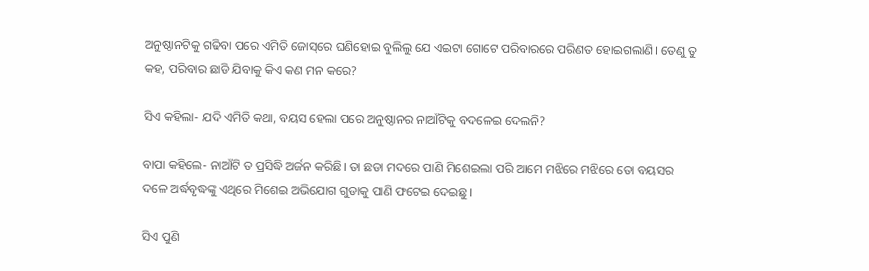ଅନୁଷ୍ଠାନଟିକୁ ଗଢିବା ପରେ ଏମିତି ଜୋସ୍‌ରେ ଘଣିହୋଇ ବୁଲିଲୁ ଯେ ଏଇଟା ଗୋଟେ ପରିବାରରେ ପରିଣତ ହୋଇଗଲାଣି। ତେଣୁ ତୁ କହ, ପରିବାର ଛାଡି ଯିବାକୁ କିଏ କଣ ମନ କରେ?

ସିଏ କହିଲା- ଯଦି ଏମିତି କଥା, ବୟସ ହେଲା ପରେ ଅନୁଷ୍ଠାନର ନାଆଁଟିକୁ ବଦଳେଇ ଦେଲନି?

ବାପା କହିଲେ- ନାଆଁଟି ତ ପ୍ରସିଦ୍ଧି ଅର୍ଜନ କରିଛି। ତା ଛଡା ମଦରେ ପାଣି ମିଶେଇଲା ପରି ଆମେ ମଝିରେ ମଝିରେ ତୋ ବୟସର ଦଳେ ଅର୍ଦ୍ଧବୃଦ୍ଧଙ୍କୁ ଏଥିରେ ମିଶେଇ ଅଭିଯୋଗ ଗୁଡାକୁ ପାଣି ଫଟେଇ ଦେଇଛୁ।

ସିଏ ପୁଣି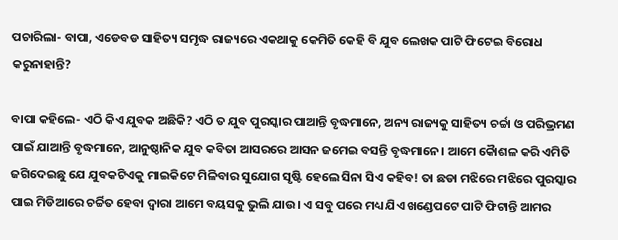ପଚାରିଲା- ବାପା, ଏଡେବଡ ସାହିତ୍ୟ ସମୃଦ୍ଧ ରାଜ୍ୟରେ ଏକଥାକୁ କେମିତି କେହି ବି ଯୁବ ଲେଖକ ପାଟି ଫିଟେଇ ବିରୋଧ କରୁନାହାନ୍ତି?

ବାପା କହିଲେ- ଏଠି କିଏ ଯୁବକ ଅଛିକି? ଏଠି ତ ଯୁବ ପୁରସ୍କାର ପାଆନ୍ତି ବୃଦ୍ଧମାନେ, ଅନ୍ୟ ରାଜ୍ୟକୁ ସାହିତ୍ୟ ଚର୍ଚ୍ଚା ଓ ପରିଭ୍ରମଣ ପାଇଁ ଯାଆନ୍ତି ବୃଦ୍ଧମାନେ, ଆନୁଷ୍ଠାନିକ ଯୁବ କବିତା ଆସରରେ ଆସନ ଜମେଇ ବସନ୍ତି ବୃଦ୍ଧମାନେ। ଆମେ କୈାଶଳ କରି ଏମିତି ଜଗିଦେଇଛୁ ଯେ ଯୁବକଟିଏକୁ ମାଇକିଟେ ମିଳିବାର ସୁଯୋଗ ସୃଷ୍ଟି ହେଲେ ସିନା ସିଏ କହିବ! ତା ଛଡା ମଝିରେ ମଝିରେ ପୁରସ୍କାର ପାଇ ମିଡିଆରେ ଚର୍ଚ୍ଚିତ ହେବା ଦ୍ୱାରା ଆମେ ବୟସକୁ ଭୁଲି ଯାଉ। ଏ ସବୁ ପରେ ମଧ୍ୟ ଯିଏ ଖଣ୍ଡେପଟେ ପାଟି ଫିଟାନ୍ତି ଆମର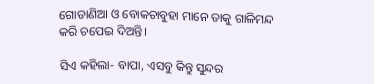ଗୋଡାଣିଆ ଓ ବୋକଚାବୁହା ମାନେ ତାକୁ ଗାଳିମନ୍ଦ କରି ଚପେଇ ଦିଅନ୍ତି।

ସିଏ କହିଲା- ବାପା, ଏସବୁ କିନ୍ତୁ ସୁନ୍ଦର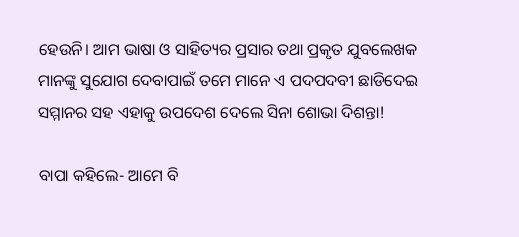ହେଉନି। ଆମ ଭାଷା ଓ ସାହିତ୍ୟର ପ୍ରସାର ତଥା ପ୍ରକୃତ ଯୁବଲେଖକ ମାନଙ୍କୁ ସୁଯୋଗ ଦେବାପାଇଁ ତମେ ମାନେ ଏ ପଦପଦବୀ ଛାଡିଦେଇ ସମ୍ମାନର ସହ ଏହାକୁ ଉପଦେଶ ଦେଲେ ସିନା ଶୋଭା ଦିଶନ୍ତା!

ବାପା କହିଲେ- ଆମେ ବି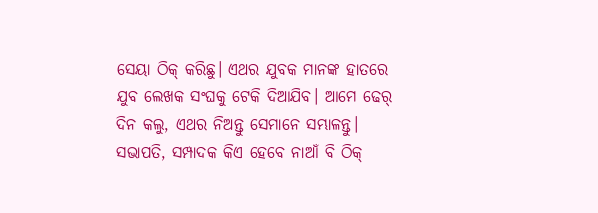ସେୟା ଠିକ୍ କରିଛୁ। ଏଥର ଯୁବକ ମାନଙ୍କ ହାତରେ ଯୁବ ଲେଖକ ସଂଘକୁ ଟେକି ଦିଆଯିବ। ଆମେ ଢେର୍ ଦିନ କଲୁ, ଏଥର ନିଅନ୍ତୁ ସେମାନେ ସମ୍ଭାଳନ୍ତୁ। ସଭାପତି, ସମ୍ପାଦକ କିଏ ହେବେ ନାଆଁ ବି ଠିକ୍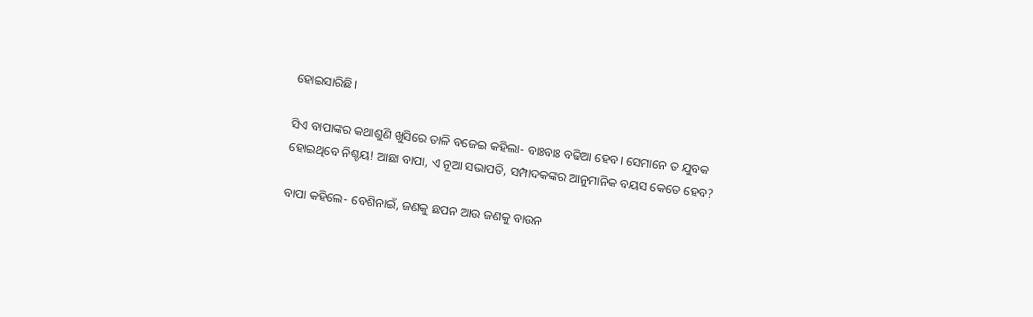ହୋଇସାରିଛି।

ସିଏ ବାପାଙ୍କର କଥାଶୁଣି ଖୁସିରେ ତାଳି ବଜେଇ କହିଲା- ବାଃବାଃ ବଢିଆ ହେବ। ସେମାନେ ତ ଯୁବକ ହୋଇଥିବେ ନିଶ୍ଚୟ! ଆଛା ବାପା, ଏ ନୂଆ ସଭାପତି, ସମ୍ପାଦକଙ୍କର ଆନୁମାନିକ ବୟସ କେତେ ହେବ?

ବାପା କହିଲେ- ବେଶିନାଇଁ, ଜଣକୁ ଛପନ ଆଉ ଜଣକୁ ବାଉନ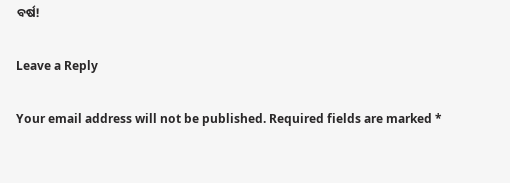ବର୍ଷ!

Leave a Reply

Your email address will not be published. Required fields are marked *